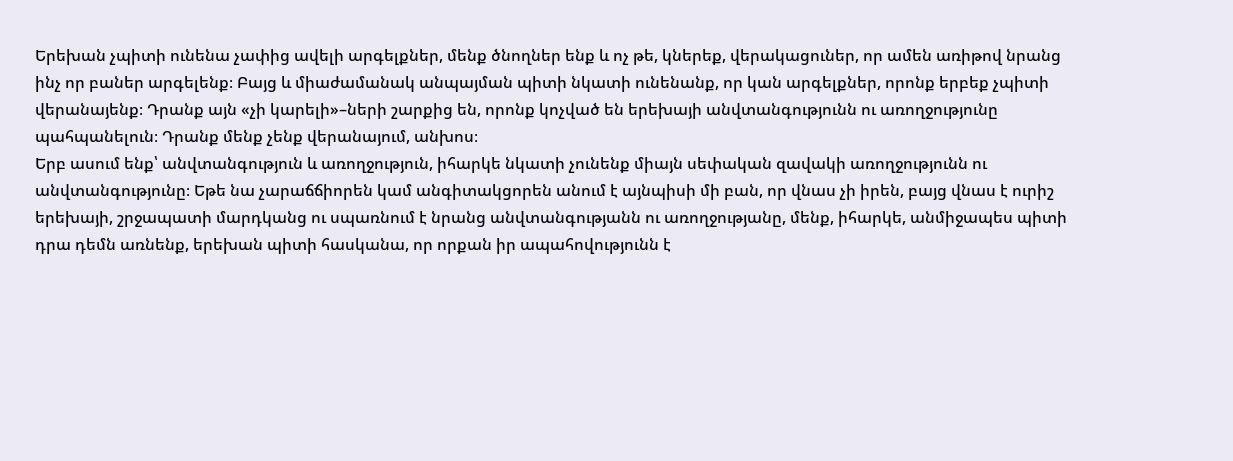Երեխան չպիտի ունենա չափից ավելի արգելքներ, մենք ծնողներ ենք և ոչ թե, կներեք, վերակացուներ, որ ամեն առիթով նրանց ինչ որ բաներ արգելենք։ Բայց և միաժամանակ անպայման պիտի նկատի ունենանք, որ կան արգելքներ, որոնք երբեք չպիտի վերանայենք։ Դրանք այն «չի կարելի»–ների շարքից են, որոնք կոչված են երեխայի անվտանգությունն ու առողջությունը պահպանելուն։ Դրանք մենք չենք վերանայում, անխոս։
Երբ ասում ենք՝ անվտանգություն և առողջություն, իհարկե նկատի չունենք միայն սեփական զավակի առողջությունն ու անվտանգությունը։ Եթե նա չարաճճիորեն կամ անգիտակցորեն անում է այնպիսի մի բան, որ վնաս չի իրեն, բայց վնաս է ուրիշ երեխայի, շրջապատի մարդկանց ու սպառնում է նրանց անվտանգությանն ու առողջությանը, մենք, իհարկե, անմիջապես պիտի դրա դեմն առնենք, երեխան պիտի հասկանա, որ որքան իր ապահովությունն է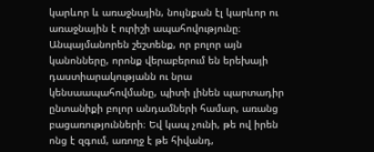կարևոր և առաջնային, նույնքան էլ կարևոր ու առաջնային է ուրիշի ապահովությունը։
Անպայմանորեն շեշտենք, որ բոլոր այն կանոնները, որոնք վերաբերում են երեխայի դաստիարակությանն ու նրա կենսաապահովմանը, պիտի լինեն պարտադիր ընտանիքի բոլոր անդամների համար, առանց բացառությունների։ Եվ կապ չունի, թե ով իրեն ոնց է զգում, առողջ է թե հիվանդ,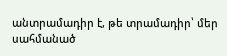անտրամադիր է, թե տրամադիր՝ մեր սահմանած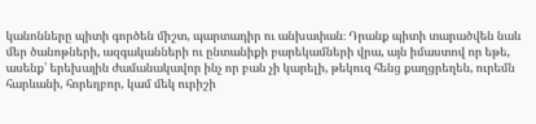կանոնները պիտի գործեն միշտ, պարտադիր ու անխափան։ Դրանք պիտի տարածվեն նաև մեր ծանոթների, ազգականների ու ընտանիքի բարեկամների վրա, այն իմաստով որ եթե, ասենք՝ երեխային ժամանակավոր ինչ որ բան չի կարելի, թեկուզ հենց քաղցրեղեն, ուրեմն հարևանի, հորեղբոր, կամ մեկ ուրիշի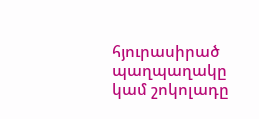հյուրասիրած պաղպաղակը կամ շոկոլադը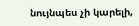նույնպես չի կարելի,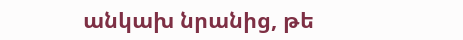անկախ նրանից, թե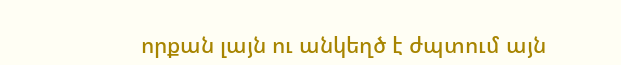որքան լայն ու անկեղծ է ժպտում այն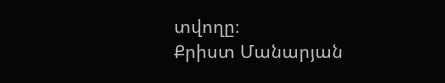տվողը։
Քրիստ Մանարյան